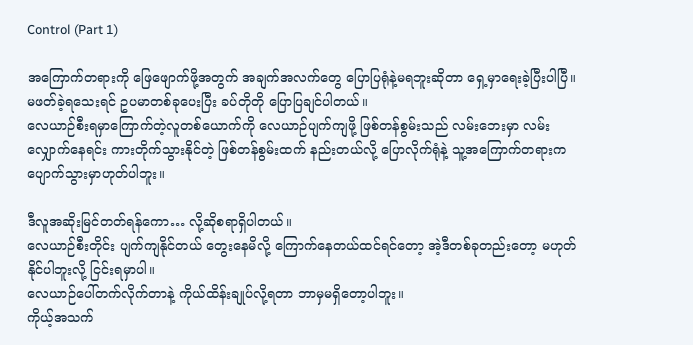Control (Part 1)

အကြောက်တရားကို ဖြေဖျောက်ဖို့အတွက် အချက်အလက်တွေ ပြောပြရုံနဲ့မရဘူးဆိုတာ ရှေ့မှာရေးခဲ့ပြီးပါပြီ။
မဖတ်ခဲ့ရသေးရင် ဥပမာတစ်ခုပေးပြီး ခပ်တိုတို ပြောပြချင်ပါတယ်။
လေယာဉ်စီးရမှာကြောက်တဲ့လူတစ်ယောက်ကို လေယာဉ်ပျက်ကျဖို့ ဖြစ်တန်စွမ်းသည် လမ်းဘေးမှာ လမ်းလျှောက်နေရင်း ကားတိုက်သွားနိုင်တဲ့ ဖြစ်တန်စွမ်းထက် နည်းတယ်လို့ ပြောလိုက်ရုံနဲ့ သူ့အကြောက်တရားက ပျောက်သွားမှာဟုတ်ပါဘူး။

ဒီလူအဆိုးမြင်တတ်ရန်ကော… လို့ဆိုစရာရှိပါတယ်။
လေယာဉ်စီးတိုင်း ပျက်ကျနိုင်တယ် တွေးနေမိလို့ ကြောက်နေတယ်ထင်ရင်တော့ အဲ့ဒီတစ်ခုတည်းတော့ မဟုတ်နိုင်ပါဘူးလို့ ငြင်းရမှာပါ။
လေယာဉ်ပေါ်တက်လိုက်တာနဲ့ ကိုယ်ထိန်းချုပ်လို့ရတာ ဘာမှမရှိတော့ပါဘူး။
ကိုယ့်အသက်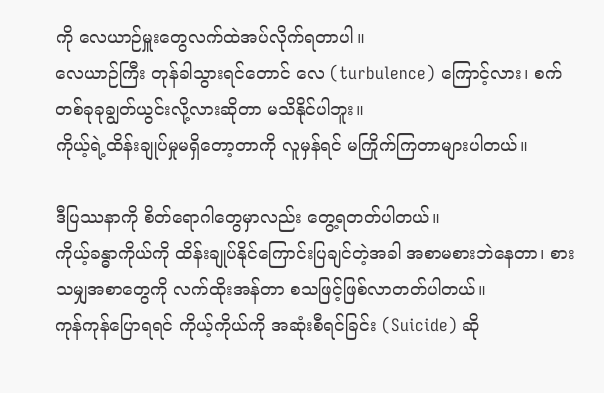ကို လေယာဉ်မှူးတွေလက်ထဲအပ်လိုက်ရတာပါ။
လေယာဉ်ကြီး တုန်ခါသွားရင်တောင် လေ (turbulence) ကြောင့်လား၊ စက်တစ်ခုခုချွတ်ယွင်းလို့လားဆိုတာ မသိနိုင်ပါဘူး။
ကိုယ့်ရဲ့ထိန်းချုပ်မှုမရှိတော့တာကို လူမှန်ရင် မကြိုက်ကြတာများပါတယ်။

ဒီပြဿနာကို စိတ်ရောဂါတွေမှာလည်း တွေ့ရတတ်ပါတယ်။
ကိုယ့်ခန္ဓာကိုယ်ကို ထိန်းချုပ်နိုင်ကြောင်းပြချင်တဲ့အခါ အစာမစားဘဲနေတာ၊ စားသမျှအစာတွေကို လက်ထိုးအန်တာ စသဖြင့်ဖြစ်လာတတ်ပါတယ်။
ကုန်ကုန်ပြောရရင် ကိုယ့်ကိုယ်ကို အဆုံးစီရင်ခြင်း (Suicide) ဆို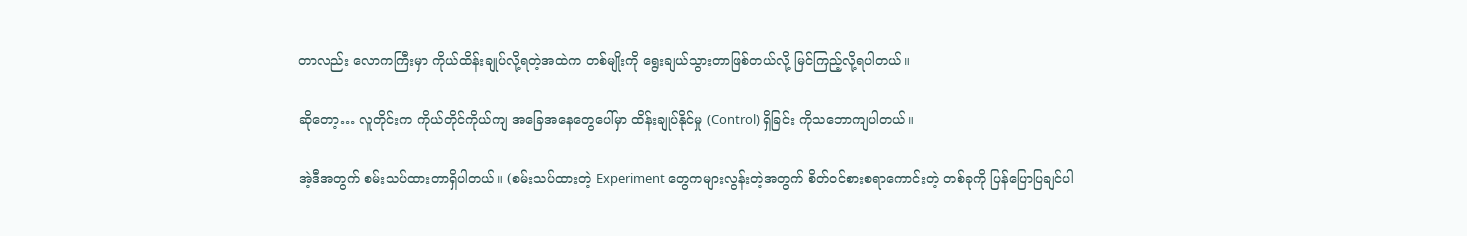တာလည်း လောကကြီးမှာ ကိုယ်ထိန်းချုပ်လို့ရတဲ့အထဲက တစ်မျိုးကို ရွေးချယ်သွားတာဖြစ်တယ်လို့ မြင်ကြည့်လို့ရပါတယ်။

ဆိုတော့… လူတိုင်းက ကိုယ်တိုင်ကိုယ်ကျ အခြေအနေတွေပေါ်မှာ ထိန်းချုပ်နိုင်မှု (Control) ရှိခြင်း ကိုသဘောကျပါတယ်။

အဲ့ဒီအတွက် စမ်းသပ်ထားတာရှိပါတယ်။ (စမ်းသပ်ထားတဲ့ Experiment တွေကများလွန်းတဲ့အတွက် စိတ်ဝင်စားစရာကောင်းတဲ့ တစ်ခုကို ပြန်ပြောပြချင်ပါ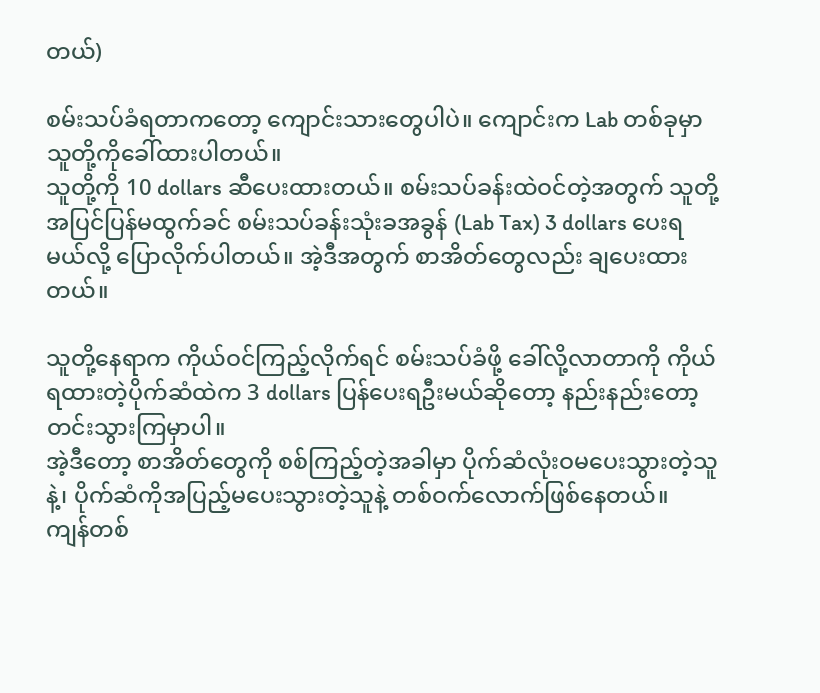တယ်)

စမ်းသပ်ခံရတာကတော့ ကျောင်းသားတွေပါပဲ။ ကျောင်းက Lab တစ်ခုမှာ သူတို့ကိုခေါ်ထားပါတယ်။
သူတို့ကို 10 dollars ဆီပေးထားတယ်။ စမ်းသပ်ခန်းထဲဝင်တဲ့အတွက် သူတို့အပြင်ပြန်မထွက်ခင် စမ်းသပ်ခန်းသုံးခအခွန် (Lab Tax) 3 dollars ပေးရမယ်လို့ ပြောလိုက်ပါတယ်။ အဲ့ဒီအတွက် စာအိတ်တွေလည်း ချပေးထားတယ်။

သူတို့နေရာက ကိုယ်ဝင်ကြည့်လိုက်ရင် စမ်းသပ်ခံဖို့ ခေါ်လို့လာတာကို ကိုယ်ရထားတဲ့ပိုက်ဆံထဲက 3 dollars ပြန်ပေးရဦးမယ်ဆိုတော့ နည်းနည်းတော့ တင်းသွားကြမှာပါ။
အဲ့ဒီတော့ စာအိတ်တွေကို စစ်ကြည့်တဲ့အခါမှာ ပိုက်ဆံလုံးဝမပေးသွားတဲ့သူနဲ့၊ ပိုက်ဆံကိုအပြည့်မပေးသွားတဲ့သူနဲ့ တစ်ဝက်လောက်ဖြစ်နေတယ်။
ကျန်တစ်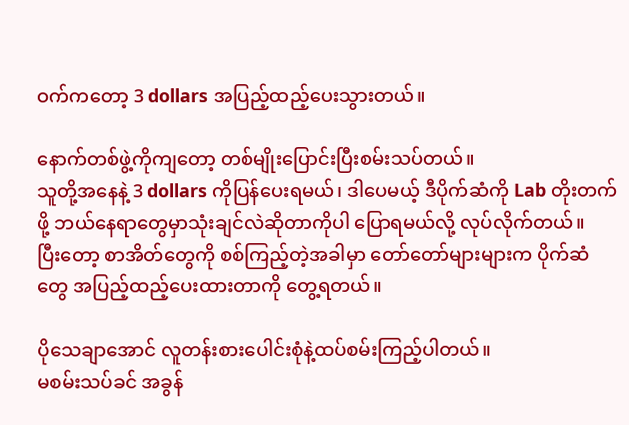ဝက်ကတော့ 3 dollars အပြည့်ထည့်ပေးသွားတယ်။

နောက်တစ်ဖွဲ့ကိုကျတော့ တစ်မျိုးပြောင်းပြီးစမ်းသပ်တယ်။
သူတို့အနေနဲ့ 3 dollars ကိုပြန်ပေးရမယ်၊ ဒါပေမယ့် ဒီပိုက်ဆံကို Lab တိုးတက်ဖို့ ဘယ်နေရာတွေမှာသုံးချင်လဲဆိုတာကိုပါ ပြောရမယ်လို့ လုပ်လိုက်တယ်။
ပြီးတော့ စာအိတ်တွေကို စစ်ကြည့်တဲ့အခါမှာ တော်တော်များများက ပိုက်ဆံတွေ အပြည့်ထည့်ပေးထားတာကို တွေ့ရတယ်။

ပိုသေချာအောင် လူတန်းစားပေါင်းစုံနဲ့ထပ်စမ်းကြည့်ပါတယ်။
မစမ်းသပ်ခင် အခွန်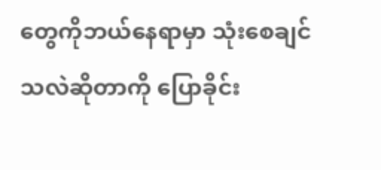တွေကိုဘယ်နေရာမှာ သုံးစေချင်သလဲဆိုတာကို ပြောခိုင်း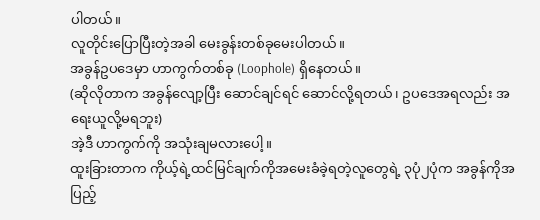ပါတယ်။
လူတိုင်းပြောပြီးတဲ့အခါ မေးခွန်းတစ်ခုမေးပါတယ်။
အခွန်ဥပဒေမှာ ဟာကွက်တစ်ခု (Loophole) ရှိနေတယ်။
(ဆိုလိုတာက အခွန်လျော့ပြီး ဆောင်ချင်ရင် ဆောင်လို့ရတယ်၊ ဥပဒေအရလည်း အရေးယူလို့မရဘူး)
အဲ့ဒီ ဟာကွက်ကို အသုံးချမလားပေါ့။
ထူးခြားတာက ကိုယ့်ရဲ့ထင်မြင်ချက်ကိုအမေးခံခဲ့ရတဲ့လူတွေရဲ့ ၃ပုံ၂ပုံက အခွန်ကိုအပြည့်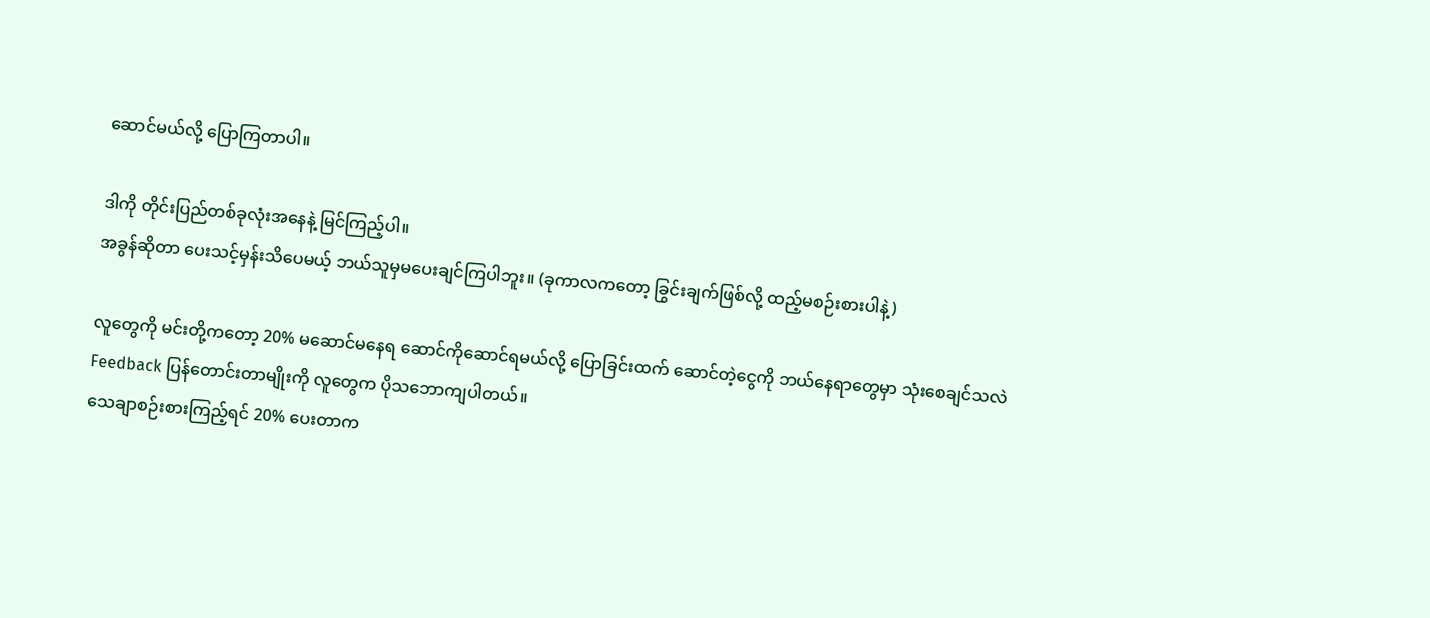ဆောင်မယ်လို့ ပြောကြတာပါ။

ဒါကို တိုင်းပြည်တစ်ခုလုံးအနေနဲ့ မြင်ကြည့်ပါ။
အခွန်ဆိုတာ ပေးသင့်မှန်းသိပေမယ့် ဘယ်သူမှမပေးချင်ကြပါဘူး။ (ခုကာလကတော့ ခြွင်းချက်ဖြစ်လို့ ထည့်မစဉ်းစားပါနဲ့)

လူတွေကို မင်းတို့ကတော့ 20% မဆောင်မနေရ ဆောင်ကိုဆောင်ရမယ်လို့ ပြောခြင်းထက် ဆောင်တဲ့ငွေကို ဘယ်နေရာတွေမှာ သုံးစေချင်သလဲ Feedback ပြန်တောင်းတာမျိုးကို လူတွေက ပိုသဘောကျပါတယ်။
သေချာစဉ်းစားကြည့်ရင် 20% ပေးတာက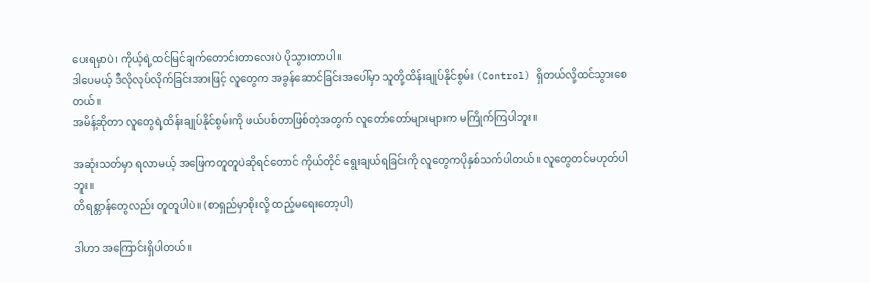ပေးရမှာပဲ၊ ကိုယ့်ရဲ့ထင်မြင်ချက်တောင်းတာလေးပဲ ပိုသွားတာပါ။
ဒါပေမယ့် ဒီလိုလုပ်လိုက်ခြင်းအားဖြင့် လူတွေက အခွန်ဆောင်ခြင်းအပေါ်မှာ သူတို့ထိန်းချုပ်နိုင်စွမ်း (Control) ရှိတယ်လို့ထင်သွားစေတယ်။
အမိန့်ဆိုတာ လူတွေရဲ့ထိန်းချုပ်နိုင်စွမ်းကို ဖယ်ပစ်တာဖြစ်တဲ့အတွက် လူတော်တော်များများက မကြိုက်ကြပါဘူး။

အဆုံးသတ်မှာ ရလာမယ့် အဖြေကတူတူပဲဆိုရင်တောင် ကိုယ်တိုင် ရွေးချယ်ရခြင်းကို လူတွေကပိုနှစ်သက်ပါတယ်။ လူတွေတင်မဟုတ်ပါဘူး။
တိရစ္တာန်တွေလည်း တူတူပါပဲ။ (စာရှည်မှာစိုးလို့ ထည့်မရေးတော့ပါ)

ဒါဟာ အကြောင်းရှိပါတယ်။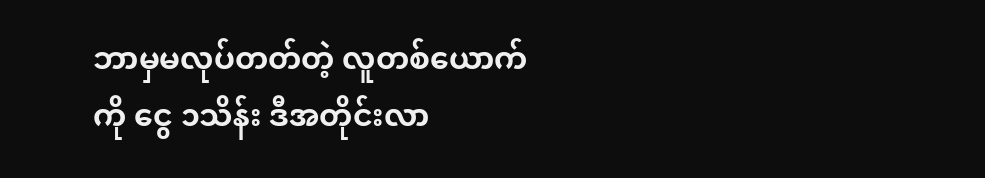ဘာမှမလုပ်တတ်တဲ့ လူတစ်ယောက်ကို ငွေ ၁သိန်း ဒီအတိုင်းလာ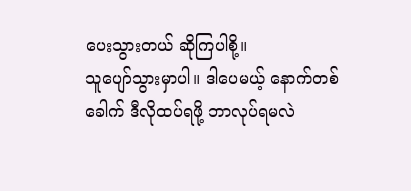ပေးသွားတယ် ဆိုကြပါစို့။
သူပျော်သွားမှာပါ။ ဒါပေမယ့် နောက်တစ်ခေါက် ဒီလိုထပ်ရဖို့ ဘာလုပ်ရမလဲ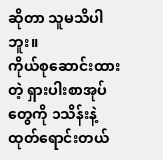ဆိုတာ သူမသိပါဘူး။
ကိုယ်စုဆောင်းထားတဲ့ ရှားပါးစာအုပ်တွေကို ၁သိန်းနဲ့ထုတ်ရောင်းတယ်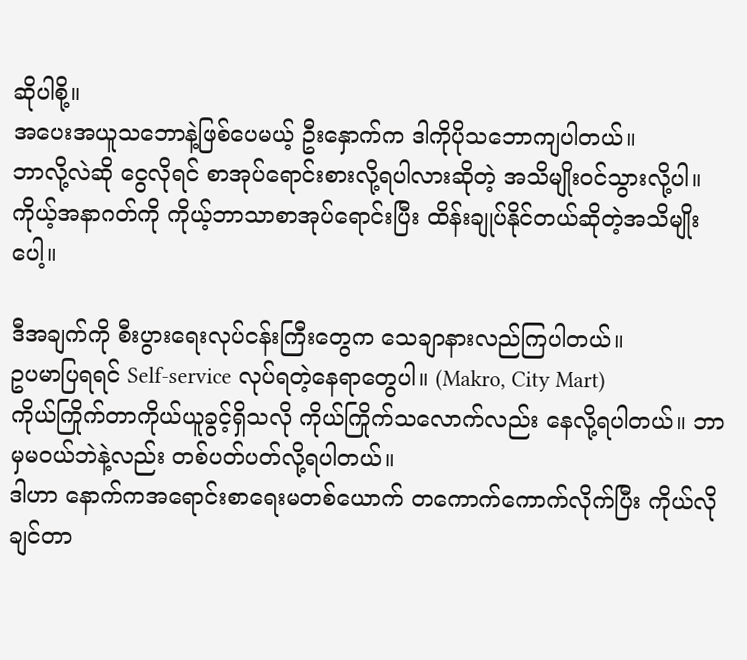ဆိုပါစို့။
အပေးအယူသဘောနဲ့ဖြစ်ပေမယ့် ဦးနှောက်က ဒါကိုပိုသဘောကျပါတယ်။
ဘာလို့လဲဆို ငွေလိုရင် စာအုပ်ရောင်းစားလို့ရပါလားဆိုတဲ့ အသိမျိုးဝင်သွားလို့ပါ။
ကိုယ့်အနာဂတ်ကို ကိုယ့်ဘာသာစာအုပ်ရောင်းပြီး ထိန်းချုပ်နိုင်တယ်ဆိုတဲ့အသိမျိုးပေါ့။

ဒီအချက်ကို စီးပွားရေးလုပ်ငန်းကြီးတွေက သေချာနားလည်ကြပါတယ်။
ဥပမာပြရရင် Self-service လုပ်ရတဲ့နေရာတွေပါ။ (Makro, City Mart)
ကိုယ်ကြိုက်တာကိုယ်ယူခွင့်ရှိသလို ကိုယ်ကြိုက်သလောက်လည်း နေလို့ရပါတယ်။ ဘာမှမဝယ်ဘဲနဲ့လည်း တစ်ပတ်ပတ်လို့ရပါတယ်။
ဒါဟာ နောက်ကအရောင်းစာရေးမတစ်ယောက် တကောက်ကောက်လိုက်ပြီး ကိုယ်လိုချင်တာ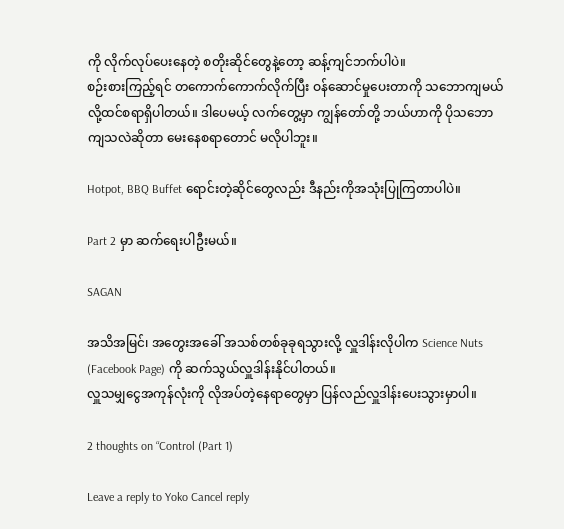ကို လိုက်လုပ်ပေးနေတဲ့ စတိုးဆိုင်တွေနဲ့တော့ ဆန့်ကျင်ဘက်ပါပဲ။
စဉ်းစားကြည့်ရင် တကောက်ကောက်လိုက်ပြီး ဝန်ဆောင်မှုပေးတာကို သဘောကျမယ်လို့ထင်စရာရှိပါတယ်။ ဒါပေမယ့် လက်တွေ့မှာ ကျွန်တော်တို့ ဘယ်ဟာကို ပိုသဘောကျသလဲဆိုတာ မေးနေစရာတောင် မလိုပါဘူး။

Hotpot, BBQ Buffet ရောင်းတဲ့ဆိုင်တွေလည်း ဒီနည်းကိုအသုံးပြုကြတာပါပဲ။

Part 2 မှာ ဆက်ရေးပါဦးမယ်။

SAGAN

အသိအမြင်၊ အတွေးအခေါ် အသစ်တစ်ခုခုရသွားလို့ လှူဒါန်းလိုပါက Science Nuts (Facebook Page) ကို ဆက်သွယ်လှူဒါန်းနိုင်ပါတယ်။
လှူသမျှငွေအကုန်လုံးကို လိုအပ်တဲ့နေရာတွေမှာ ပြန်လည်လှူဒါန်းပေးသွားမှာပါ။

2 thoughts on “Control (Part 1)

Leave a reply to Yoko Cancel reply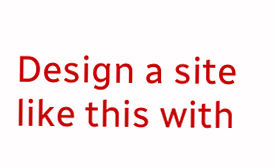Design a site like this with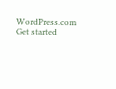WordPress.com
Get started